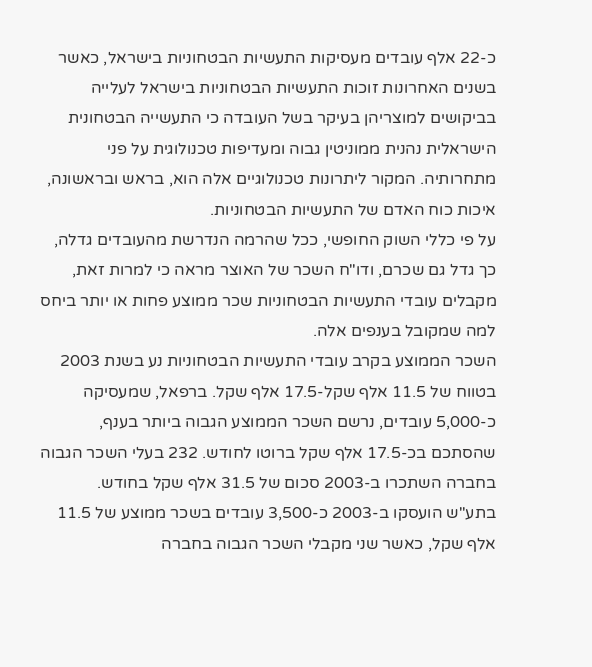כ-22 אלף עובדים מעסיקות התעשיות הבטחוניות בישראל, כאשר בשנים האחרונות זוכות התעשיות הבטחוניות בישראל לעלייה בביקושים למוצריהן בעיקר בשל העובדה כי התעשייה הבטחונית הישראלית נהנית ממוניטין גבוה ומעדיפות טכנולוגית על פני מתחרותיה. המקור ליתרונות טכנולוגיים אלה הוא, בראש ובראשונה, איכות כוח האדם של התעשיות הבטחוניות.
על פי כללי השוק החופשי, ככל שהרמה הנדרשת מהעובדים גדלה, כך גדל גם שכרם, ודו"ח השכר של האוצר מראה כי למרות זאת, מקבלים עובדי התעשיות הבטחוניות שכר ממוצע פחות או יותר ביחס למה שמקובל בענפים אלה.
השכר הממוצע בקרב עובדי התעשיות הבטחוניות נע בשנת 2003 בטווח של 11.5 אלף שקל-17.5 אלף שקל. ברפאל, שמעסיקה כ-5,000 עובדים, נרשם השכר הממוצע הגבוה ביותר בענף, שהסתכם בכ-17.5 אלף שקל ברוטו לחודש. 232 בעלי השכר הגבוה בחברה השתכרו ב-2003 סכום של 31.5 אלף שקל בחודש.
בתע"ש הועסקו ב-2003 כ-3,500 עובדים בשכר ממוצע של 11.5 אלף שקל, כאשר שני מקבלי השכר הגבוה בחברה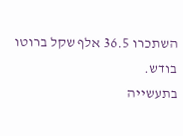השתכרו 36.5 אלף שקל ברוטו בודש.
בתעשייה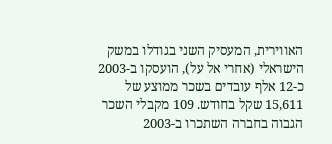האווירית, המעסיק השני בגודלו במשק הישראלי (אחרי אל על), הועסקו ב-2003 כ-12 אלף עובדים בשכר ממוצע של 15,611 שקל בחודש. 109 מקבלי השכר הגבוה בחברה השתכרו ב-2003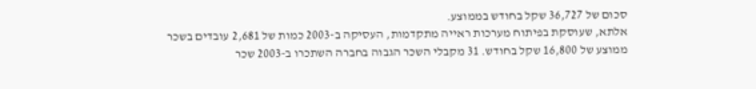סכום של 36,727 שקל בחודש בממוצע.
אלתא, שעוסקת בפיתוח מערכות ראייה מתקדמות, העסיקה ב-2003 כמות של 2,681 עובדים בשכר ממוצע של 16,800 שקל בחודש. 31 מקבלי השכר הגבוה בחברה השתכרו ב-2003 שכר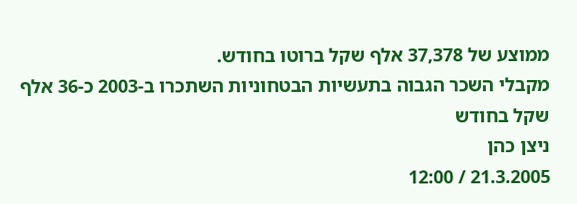ממוצע של 37,378 אלף שקל ברוטו בחודש.
מקבלי השכר הגבוה בתעשיות הבטחוניות השתכרו ב-2003 כ-36 אלף שקל בחודש
ניצן כהן
21.3.2005 / 12:00